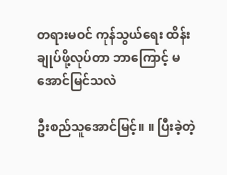တရားမဝင် ကုန်သွယ်ရေး ထိန်းချုပ်ဖို့လုပ်တာ ဘာကြောင့် မအောင်မြင်သလဲ

ဦးစည်သူအောင်မြင့်။ ။ ပြီးခဲ့တဲ့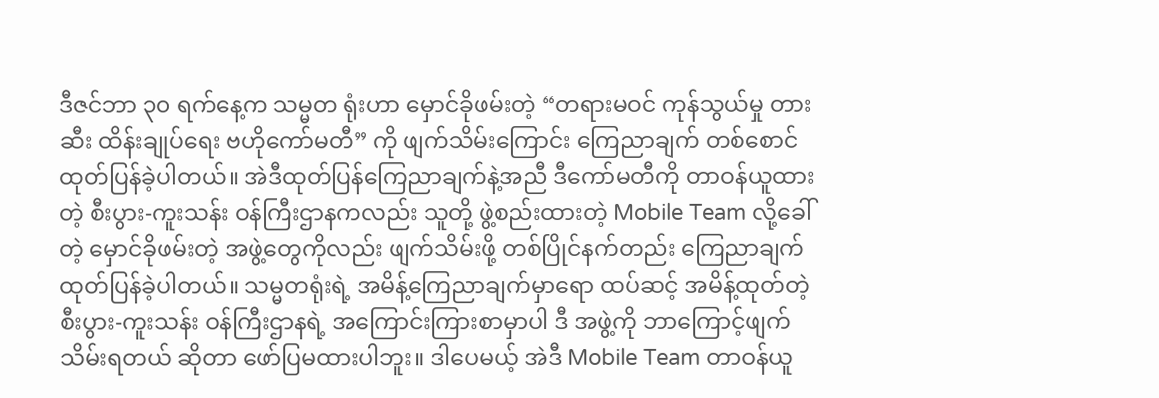ဒီဇင်ဘာ ၃၀ ရက်နေ့က သမ္မတ ရုံးဟာ မှောင်ခိုဖမ်းတဲ့ “တရားမဝင် ကုန်သွယ်မှု တားဆီး ထိန်းချုပ်ရေး ဗဟိုကော်မတီ” ကို ဖျက်သိမ်းကြောင်း ကြေညာချက် တစ်စောင် ထုတ်ပြန်ခဲ့ပါတယ်။ အဲဒီထုတ်ပြန်ကြေညာချက်နဲ့အညီ ဒီကော်မတီကို တာဝန်ယူထားတဲ့ စီးပွား-ကူးသန်း ဝန်ကြီးဌာနကလည်း သူတို့ ဖွဲ့စည်းထားတဲ့ Mobile Team လို့ခေါ်တဲ့ မှောင်ခိုဖမ်းတဲ့ အဖွဲ့တွေကိုလည်း ဖျက်သိမ်းဖို့ တစ်ပြိုင်နက်တည်း ကြေညာချက် ထုတ်ပြန်ခဲ့ပါတယ်။ သမ္မတရုံးရဲ့ အမိန့်ကြေညာချက်မှာရော ထပ်ဆင့် အမိန့်ထုတ်တဲ့ စီးပွား-ကူးသန်း ဝန်ကြီးဌာနရဲ့ အကြောင်းကြားစာမှာပါ ဒီ အဖွဲ့ကို ဘာကြောင့်ဖျက်သိမ်းရတယ် ဆိုတာ ဖော်ပြမထားပါဘူး။ ဒါပေမယ့် အဲဒီ Mobile Team တာဝန်ယူ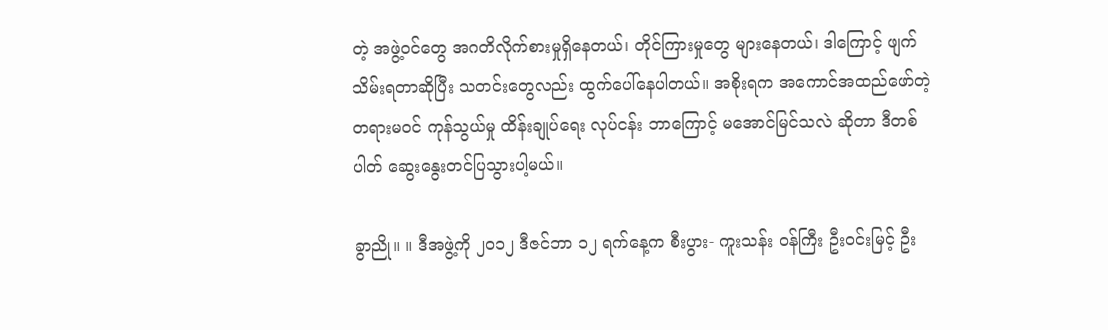တဲ့ အဖွဲ့ဝင်တွေ အဂတိလိုက်စားမှုရှိနေတယ်၊ တိုင်ကြားမှုတွေ များနေတယ်၊ ဒါကြောင့် ဖျက်သိမ်းရတာဆိုပြီး သတင်းတွေလည်း ထွက်ပေါ်နေပါတယ်။ အစိုးရက အကောင်အထည်ဖော်တဲ့ တရားမဝင် ကုန်သွယ်မှု ထိန်းချုပ်ရေး လုပ်ငန်း ဘာကြောင့် မအောင်မြင်သလဲ ဆိုတာ ဒီတစ်ပါတ် ဆွေးနွေးတင်ပြသွားပါ့မယ်။

ခွာညို။ ။ ဒီအဖွဲ့ကို ၂၀၁၂ ဒီဇင်ဘာ ၁၂ ရက်နေ့က စီးပွား- ကူးသန်း ဝန်ကြီး ဦးဝင်းမြင့် ဦး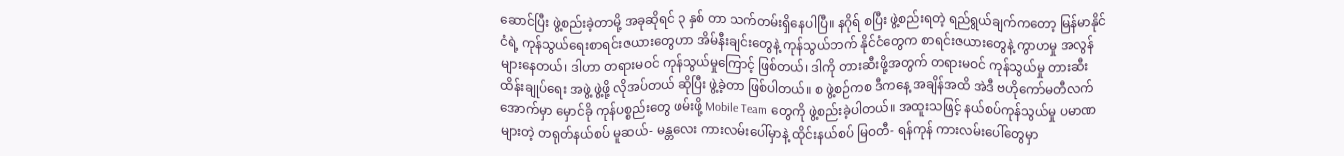ဆောင်ပြီး ဖွဲ့စည်းခဲ့တာမို့ အခုဆိုရင် ၃ နှစ် တာ သက်တမ်းရှိနေပါပြီ။ နဂိုရ် စပြီး ဖွဲ့စည်းရတဲ့ ရည်ရွယ်ချက်ကတော့ မြန်မာနိုင်ငံရဲ့ ကုန်သွယ်ရေးစာရင်းဇယားတွေဟာ အိမ်နီးချင်းတွေနဲ့ ကုန်သွယ်ဘက် နိုင်ငံတွေက စာရင်းဇယားတွေနဲ့ ကွာဟမှု အလွန်များနေတယ်၊ ဒါဟာ တရားမဝင် ကုန်သွယ်မှုကြောင့် ဖြစ်တယ်၊ ဒါကို တားဆီးဖို့အတွက် တရားမဝင် ကုန်သွယ်မှု တားဆီးထိန်းချုပ်ရေး အဖွဲ့ ဖွဲ့ဖို့ လိုအပ်တယ် ဆိုပြီး ဖွဲ့ခဲ့တာ ဖြစ်ပါတယ်။ စ ဖွဲ့စဉ်ကစ ဒီကနေ့ အချိန်အထိ အဲဒီ ဗဟိုကော်မတီလက်အောက်မှာ မှောင်ခို ကုန်ပစ္စည်းတွေ ဖမ်းဖို့ Mobile Team တွေကို ဖွဲ့စည်းခဲ့ပါတယ်။ အထူးသဖြင့် နယ်စပ်ကုန်သွယ်မှု ပမာဏ များတဲ့ တရုတ်နယ်စပ် မူဆယ်- မန္တလေး ကားလမ်းပေါ်မှာနဲ့ ထိုင်းနယ်စပ် မြဝတီ- ရန်ကုန် ကားလမ်းပေါ်တွေမှာ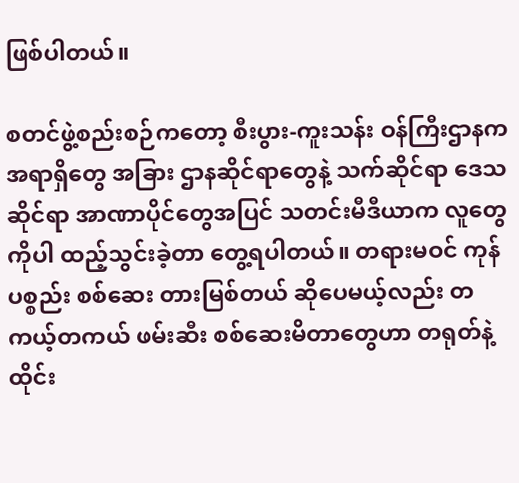ဖြစ်ပါတယ်။

စတင်ဖွဲ့စည်းစဉ်ကတော့ စီးပွား-ကူးသန်း ဝန်ကြီးဌာနက အရာရှိတွေ အခြား ဌာနဆိုင်ရာတွေနဲ့ သက်ဆိုင်ရာ ဒေသဆိုင်ရာ အာဏာပိုင်တွေအပြင် သတင်းမီဒီယာက လူတွေကိုပါ ထည့်သွင်းခဲ့တာ တွေ့ရပါတယ်။ တရားမဝင် ကုန်ပစ္စည်း စစ်ဆေး တားမြစ်တယ် ဆိုပေမယ့်လည်း တကယ့်တကယ် ဖမ်းဆီး စစ်ဆေးမိတာတွေဟာ တရုတ်နဲ့ ထိုင်း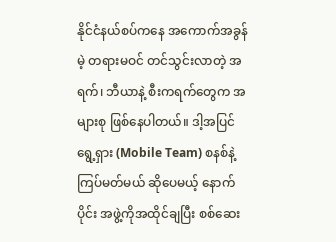နိုင်ငံနယ်စပ်ကနေ အကောက်အခွန်မဲ့ တရားမဝင် တင်သွင်းလာတဲ့ အရက်၊ ဘီယာနဲ့ စီးကရက်တွေက အများစု ဖြစ်နေပါတယ်။ ဒါ့အပြင် ရွေ့ရှား (Mobile Team) စနစ်နဲ့ ကြပ်မတ်မယ် ဆိုပေမယ့် နောက်ပိုင်း အဖွဲ့ကိုအထိုင်ချပြီး စစ်ဆေး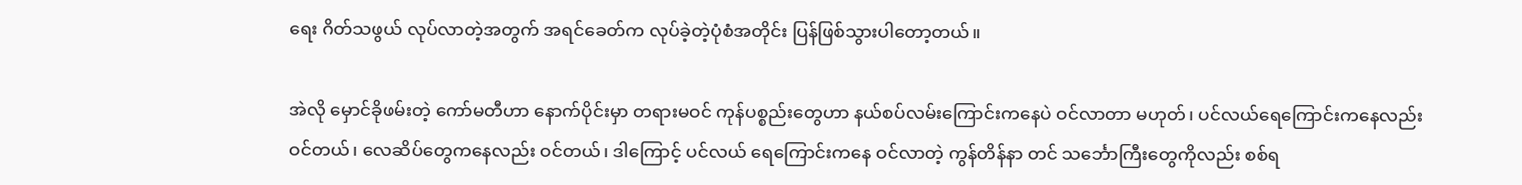ရေး ဂိတ်သဖွယ် လုပ်လာတဲ့အတွက် အရင်ခေတ်က လုပ်ခဲ့တဲ့ပုံစံအတိုင်း ပြန်ဖြစ်သွားပါတော့တယ်။

အဲလို မှောင်ခိုဖမ်းတဲ့ ကော်မတီဟာ နောက်ပိုင်းမှာ တရားမဝင် ကုန်ပစ္စည်းတွေဟာ နယ်စပ်လမ်းကြောင်းကနေပဲ ဝင်လာတာ မဟုတ်၊ ပင်လယ်ရေကြောင်းကနေလည်း ဝင်တယ်၊ လေဆိပ်တွေကနေလည်း ဝင်တယ်၊ ဒါကြောင့် ပင်လယ် ရေကြောင်းကနေ ဝင်လာတဲ့ ကွန်တိန်နာ တင် သင်္ဘောကြီးတွေကိုလည်း စစ်ရ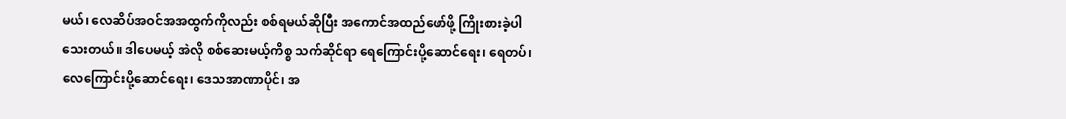မယ်၊ လေဆိပ်အဝင်အအထွက်ကိုလည်း စစ်ရမယ်ဆိုပြီး အကောင်အထည်ဖော်ဖို့ ကြိုးစားခဲ့ပါသေးတယ်။ ဒါပေမယ့် အဲလို စစ်ဆေးမယ့်ကိစ္စ သက်ဆိုင်ရာ ရေကြောင်းပို့ဆောင်ရေး၊ ရေတပ်၊ လေကြောင်းပို့ဆောင်ရေး၊ ဒေသအာဏာပိုင်၊ အ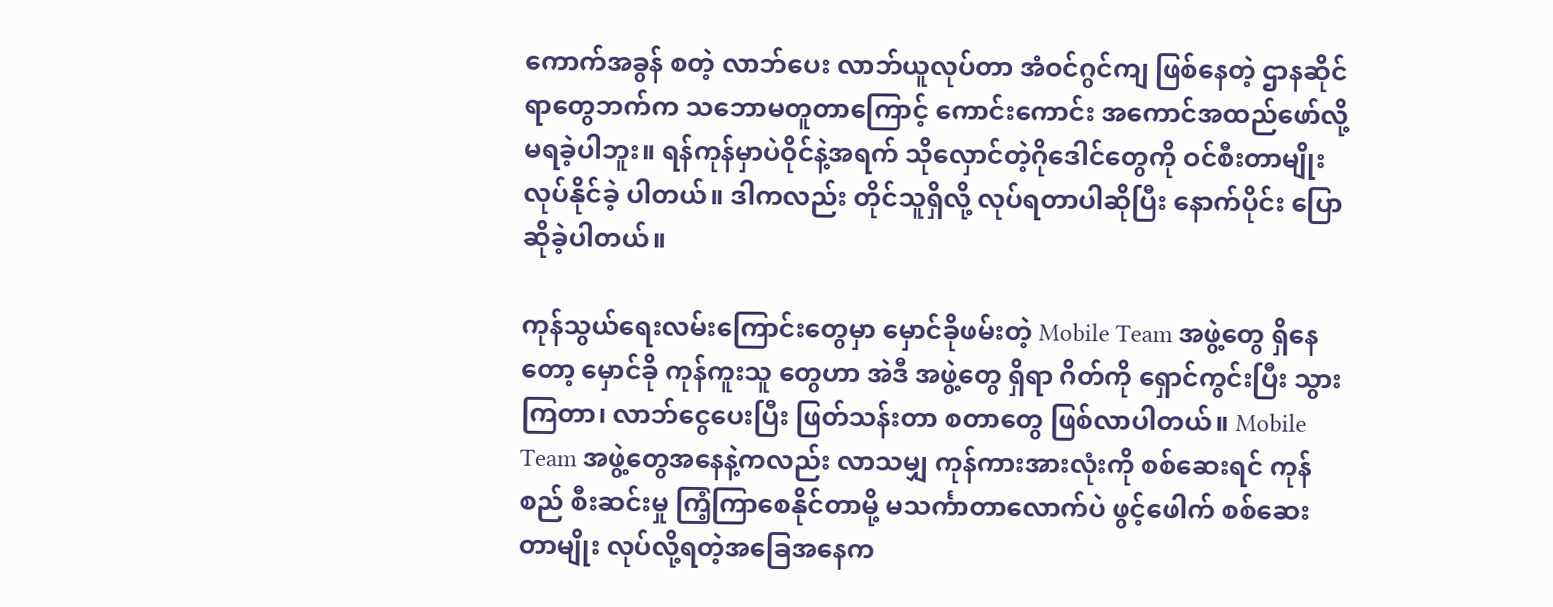ကောက်အခွန် စတဲ့ လာဘ်ပေး လာဘ်ယူလုပ်တာ အံဝင်ဂွင်ကျ ဖြစ်နေတဲ့ ဌာနဆိုင်ရာတွေဘက်က သဘောမတူတာကြောင့် ကောင်းကောင်း အကောင်အထည်ဖော်လို့ မရခဲ့ပါဘူး။ ရန်ကုန်မှာပဲဝိုင်နဲ့အရက် သိုလှောင်တဲ့ဂိုဒေါင်တွေကို ဝင်စီးတာမျိုး လုပ်နိုင်ခဲ့ ပါတယ်။ ဒါကလည်း တိုင်သူရှိလို့ လုပ်ရတာပါဆိုပြီး နောက်ပိုင်း ပြောဆိုခဲ့ပါတယ်။

ကုန်သွယ်ရေးလမ်းကြောင်းတွေမှာ မှောင်ခိုဖမ်းတဲ့ Mobile Team အဖွဲ့တွေ ရှိနေတော့ မှောင်ခို ကုန်ကူးသူ တွေဟာ အဲဒီ အဖွဲ့တွေ ရှိရာ ဂိတ်ကို ရှောင်ကွင်းပြီး သွားကြတာ၊ လာဘ်ငွေပေးပြီး ဖြတ်သန်းတာ စတာတွေ ဖြစ်လာပါတယ်။ Mobile Team အဖွဲ့တွေအနေနဲ့ကလည်း လာသမျှ ကုန်ကားအားလုံးကို စစ်ဆေးရင် ကုန်စည် စီးဆင်းမှု ကြံ့ကြာစေနိုင်တာမို့ မသင်္ကာတာလောက်ပဲ ဖွင့်ဖေါက် စစ်ဆေးတာမျိုး လုပ်လို့ရတဲ့အခြေအနေက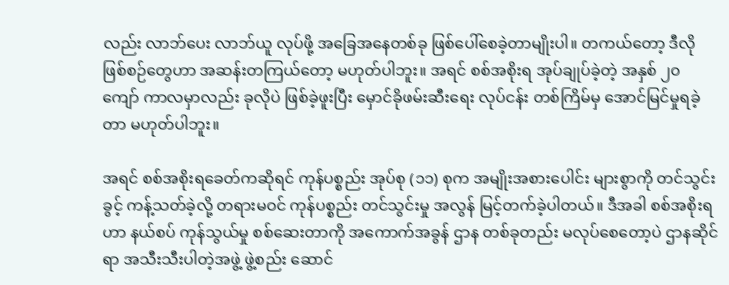လည်း လာဘ်ပေး လာဘ်ယူ လုပ်ဖို့ အခြေအနေတစ်ခု ဖြစ်ပေါ်စေခဲ့တာမျိုးပါ။ တကယ်တော့ ဒီလို ဖြစ်စဉ်တွေဟာ အဆန်းတကြယ်တော့ မဟုတ်ပါဘူး။ အရင် စစ်အစိုးရ အုပ်ချုပ်ခဲ့တဲ့ အနှစ် ၂၀ ကျော် ကာလမှာလည်း ခုလိုပဲ ဖြစ်ခဲ့ဖူးပြီး မှောင်ခိုဖမ်းဆီးရေး လုပ်ငန်း တစ်ကြိမ်မှ အောင်မြင်မှုရခဲ့တာ မဟုတ်ပါဘူး။

အရင် စစ်အစိုးရခေတ်ကဆိုရင် ကုန်ပစ္စည်း အုပ်စု (၁၁) စုက အမျိုးအစားပေါင်း များစွာကို တင်သွင်းခွင့် ကန့်သတ်ခဲ့လို့ တရားမဝင် ကုန်ပစ္စည်း တင်သွင်းမှု အလွန် မြင့်တက်ခဲ့ပါတယ်။ ဒီအခါ စစ်အစိုးရဟာ နယ်စပ် ကုန်သွယ်မှု စစ်ဆေးတာကို အကောက်အခွန် ဌာန တစ်ခုတည်း မလုပ်စေတော့ပဲ ဌာနဆိုင်ရာ အသီးသီးပါတဲ့အဖွဲ့ ဖွဲ့စည်း ဆောင်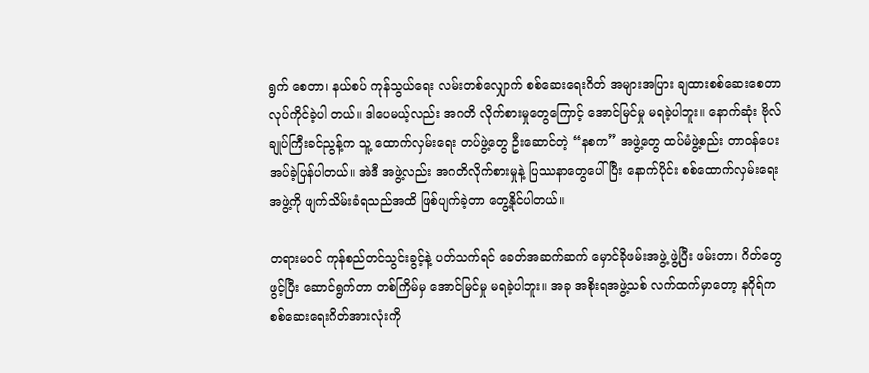ရွက် စေတာ၊ နယ်စပ် ကုန်သွယ်ရေး လမ်းတစ်လျှောက် စစ်ဆေးရေးဂိတ် အများအပြား ချထားစစ်ဆေးစေတာ လုပ်ကိုင်ခဲ့ပါ တယ်။ ဒါပေမယ့်လည်း အဂတိ လိုက်စားမှုတွေကြောင့် အောင်မြင်မှု မရခဲ့ပါဘူး။ နောက်ဆုံး ဗိုလ်ချုပ်ကြီးခင်ညွန့်က သူ့ ထောက်လှမ်းရေး တပ်ဖွဲ့တွေ ဦးဆောင်တဲ့ “နစက” အဖွဲ့တွေ ထပ်မံဖွဲ့စည်း တာဝန်ပေးအပ်ခဲ့ပြန်ပါတယ်။ အဲဒီ အဖွဲ့လည်း အဂတိလိုက်စားမှုနဲ့ ပြဿနာတွေပေါ်ပြီး နောက်ပိုင်း စစ်ထောက်လှမ်းရေး အဖွဲ့ကို ဖျက်သိမ်းခံရသည်အထိ ဖြစ်ပျက်ခဲ့တာ တွေ့နိုင်ပါတယ်။

တရားမဝင် ကုန်စည်တင်သွင်းခွင့်နဲ့ ပတ်သက်ရင် ခေတ်အဆက်ဆက် မှောင်ခိုဖမ်းအဖွဲ့ ဖွဲ့ပြီး ဖမ်းတာ၊ ဂိတ်တွေ ဖွင့်ပြီး ဆောင်ရွက်တာ တစ်ကြိမ်မှ အောင်မြင်မှု မရခဲ့ပါဘူး။ အခု အစိုးရအဖွဲ့သစ် လက်ထက်မှာတော့ နဂိုရ်က စစ်ဆေးရေးဂိတ်အားလုံးကို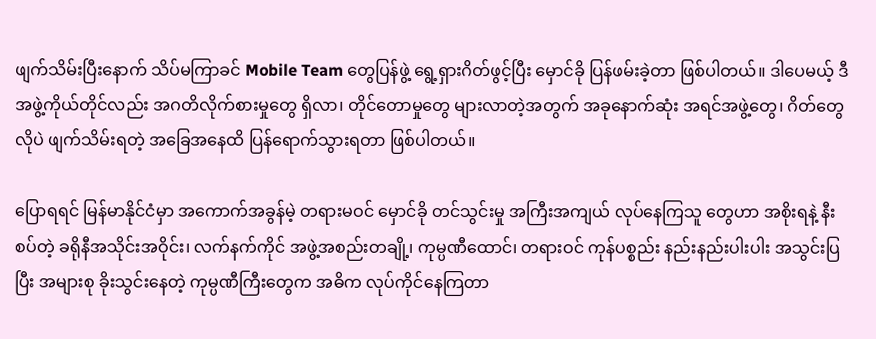ဖျက်သိမ်းပြီးနောက် သိပ်မကြာခင် Mobile Team တွေပြန်ဖွဲ့ ရွေ့ရှားဂိတ်ဖွင့်ပြီး မှောင်ခို ပြန်ဖမ်းခဲ့တာ ဖြစ်ပါတယ်။ ဒါပေမယ့် ဒီ အဖွဲ့ကိုယ်တိုင်လည်း အဂတိလိုက်စားမှုတွေ ရှိလာ၊ တိုင်တောမှုတွေ များလာတဲ့အတွက် အခုနောက်ဆုံး အရင်အဖွဲ့တွေ၊ ဂိတ်တွေလိုပဲ ဖျက်သိမ်းရတဲ့ အခြေအနေထိ ပြန်ရောက်သွားရတာ ဖြစ်ပါတယ်။

ပြောရရင် မြန်မာနိုင်ငံမှာ အကောက်အခွန်မဲ့ တရားမဝင် မှောင်ခို တင်သွင်းမှု အကြီးအကျယ် လုပ်နေကြသူ တွေဟာ အစိုးရနဲ့ နီးစပ်တဲ့ ခရိုနီအသိုင်းအဝိုင်း၊ လက်နက်ကိုင် အဖွဲ့အစည်းတချို့၊ ကုမ္ပဏီထောင်၊ တရားဝင် ကုန်ပစ္စည်း နည်းနည်းပါးပါး အသွင်းပြပြီး အများစု ခိုးသွင်းနေတဲ့ ကုမ္ပဏီကြီးတွေက အဓိက လုပ်ကိုင်နေကြတာ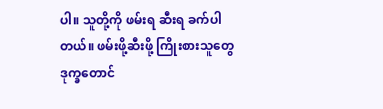ပါ။ သူတို့ကို ဖမ်းရ ဆီးရ ခက်ပါတယ်။ ဖမ်းဖို့ဆီးဖို့ ကြိုးစားသူတွေ ဒုက္ခတောင်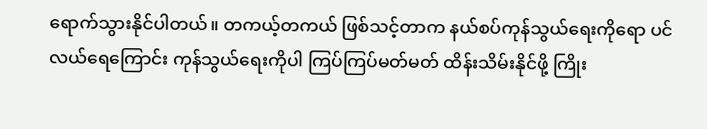ရောက်သွားနိုင်ပါတယ်။ တကယ့်တကယ် ဖြစ်သင့်တာက နယ်စပ်ကုန်သွယ်ရေးကိုရော ပင်လယ်ရေကြောင်း ကုန်သွယ်ရေးကိုပါ ကြပ်ကြပ်မတ်မတ် ထိန်းသိမ်းနိုင်ဖို့ ကြိုး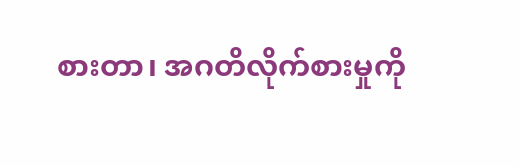စားတာ၊ အဂတိလိုက်စားမှုကို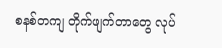စနစ်တကျ တိုက်ဖျက်တာတွေ လုပ်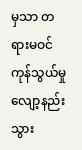မှသာ တရားမဝင် ကုန်သွယ်မှု လျော့နည်းသွား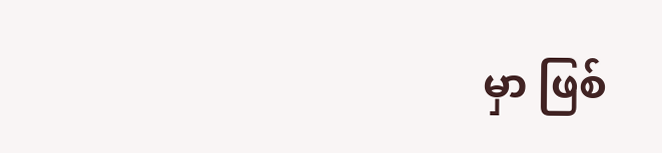မှာ ဖြစ်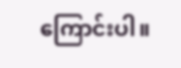ကြောင်းပါ။